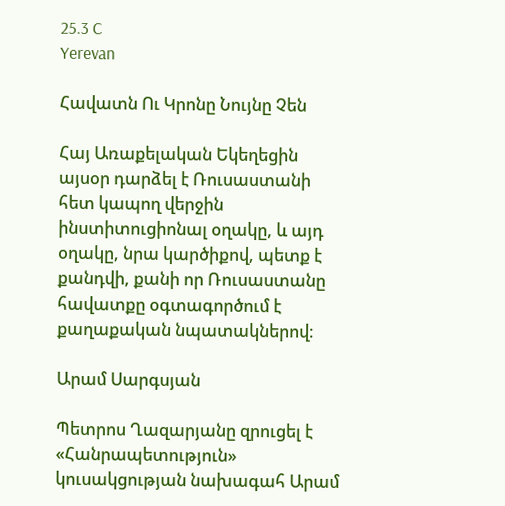25.3 C
Yerevan

Հավատն Ու Կրոնը Նույնը Չեն

Հայ Առաքելական Եկեղեցին այսօր դարձել է Ռուսաստանի հետ կապող վերջին ինստիտուցիոնալ օղակը, և այդ օղակը, նրա կարծիքով, պետք է քանդվի, քանի որ Ռուսաստանը հավատքը օգտագործում է քաղաքական նպատակներով։

Արամ Սարգսյան

Պետրոս Ղազարյանը զրուցել է «Հանրապետություն» կուսակցության նախագահ Արամ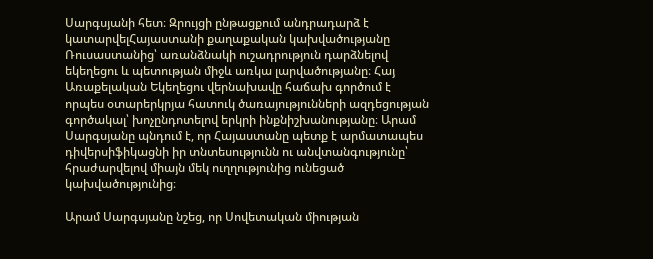Սարգսյանի հետ։ Զրույցի ընթացքում անդրադարձ է կատարվելՀայաստանի քաղաքական կախվածությանը Ռուսաստանից՝ առանձնակի ուշադրություն դարձնելով եկեղեցու և պետության միջև առկա լարվածությանը։ Հայ Առաքելական Եկեղեցու վերնախավը հաճախ գործում է որպես օտարերկրյա հատուկ ծառայությունների ազդեցության գործակալ՝ խոչընդոտելով երկրի ինքնիշխանությանը։ Արամ Սարգսյանը պնդում է, որ Հայաստանը պետք է արմատապես դիվերսիֆիկացնի իր տնտեսությունն ու անվտանգությունը՝ հրաժարվելով միայն մեկ ուղղությունից ունեցած կախվածությունից։

Արամ Սարգսյանը նշեց, որ Սովետական միության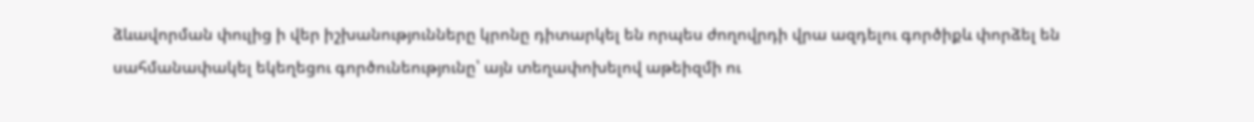ձևավորման փուլից ի վեր իշխանությունները կրոնը դիտարկել են որպես ժողովրդի վրա ազդելու գործիքև փորձել են սահմանափակել եկեղեցու գործունեությունը՝ այն տեղափոխելով աթեիզմի ու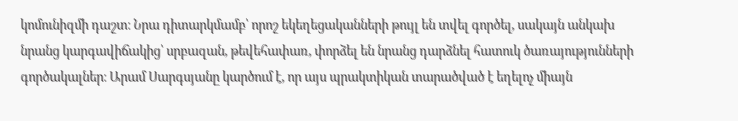կոմունիզմի դաշտ։ Նրա դիտարկմամբ՝ որոշ եկեղեցականների թույլ են տվել գործել, սակայն անկախ նրանց կարգավիճակից՝ սրբազան, թեվեհափառ, փորձել են նրանց դարձնել հատուկ ծառայությունների գործակալներ։ Արամ Սարգսյանը կարծում է, որ այս պրակտիկան տարածված է եղելոչ միայն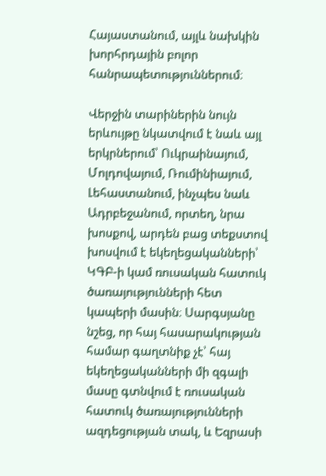Հայաստանում, այլև նախկին խորհրդային բոլոր հանրապետություններում։

Վերջին տարիներին նույն երևույթը նկատվում է նաև այլ երկրներում՝ Ուկրաինայում, Մոլդովայում, Ռումինիայում, Լեհաստանում, ինչպես նաև Ադրբեջանում, որտեղ, նրա խոսքով, արդեն բաց տեքստով խոսվում է եկեղեցականների՝ ԿԳԲ‑ի կամ ռուսական հատուկ ծառայությունների հետ կապերի մասին։ Սարգսյանը նշեց, որ հայ հասարակության համար գաղտնիք չէ՝ հայ եկեղեցականների մի զգալի մասը գտնվում է ռուսական հատուկ ծառայությունների ազդեցության տակ, և Եզրասի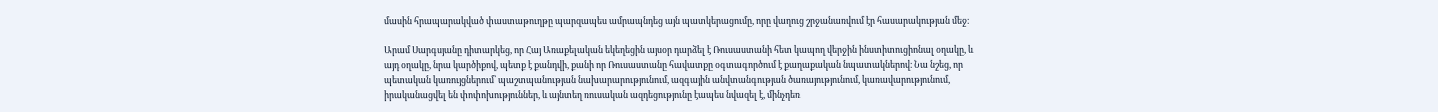մասին հրապարակված փաստաթուղթը պարզապես ամրապնդեց այն պատկերացումը, որը վաղուց շրջանառվում էր հասարակության մեջ։

Արամ Սարգսյանը դիտարկեց, որ Հայ Առաքելական եկեղեցին այսօր դարձել է Ռուսաստանի հետ կապող վերջին ինստիտուցիոնալ օղակը, և այդ օղակը, նրա կարծիքով, պետք է քանդվի, քանի որ Ռուսաստանը հավատքը օգտագործում է քաղաքական նպատակներով։ Նա նշեց, որ պետական կառույցներում՝ պաշտպանության նախարարությունում, ազգային անվտանգության ծառայությունում, կառավարությունում, իրականացվել են փոփոխություններ, և այնտեղ ռուսական ազդեցությունը էապես նվազել է, մինչդեռ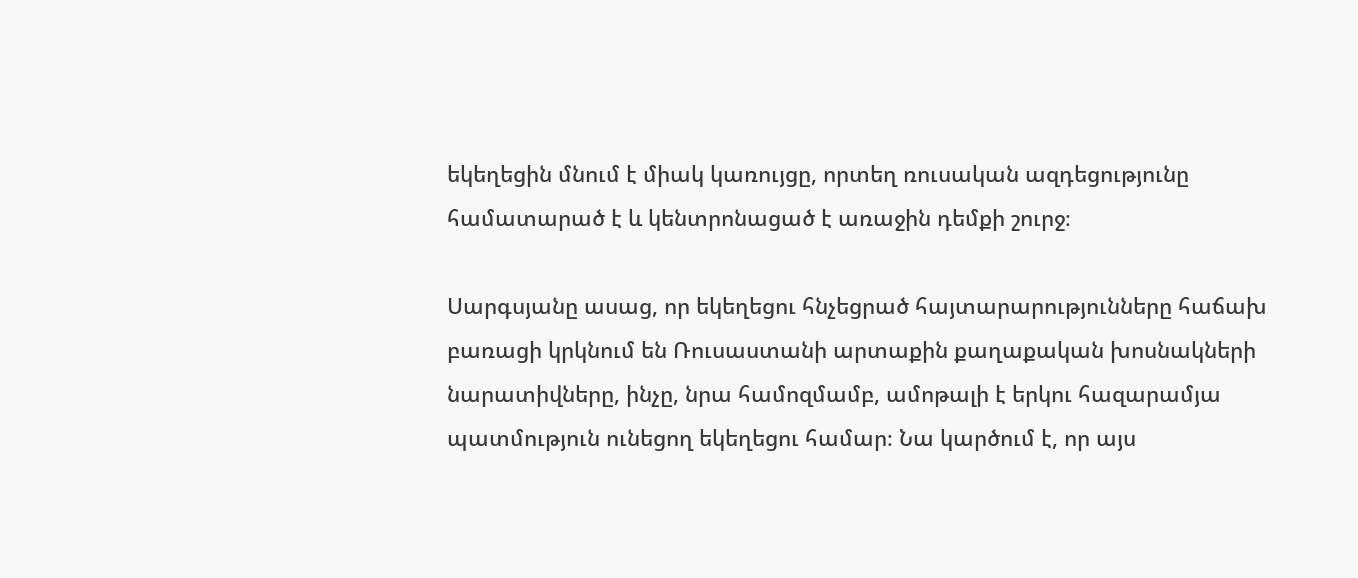եկեղեցին մնում է միակ կառույցը, որտեղ ռուսական ազդեցությունը համատարած է և կենտրոնացած է առաջին դեմքի շուրջ։

Սարգսյանը ասաց, որ եկեղեցու հնչեցրած հայտարարությունները հաճախ բառացի կրկնում են Ռուսաստանի արտաքին քաղաքական խոսնակների նարատիվները, ինչը, նրա համոզմամբ, ամոթալի է երկու հազարամյա պատմություն ունեցող եկեղեցու համար։ Նա կարծում է, որ այս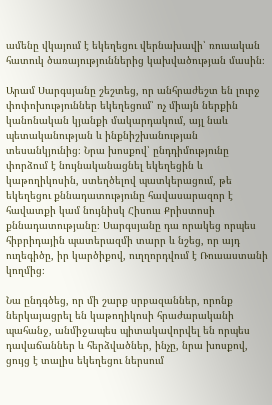ամենը վկայում է եկեղեցու վերնախավի՝ ռուսական հատուկ ծառայություններից կախվածության մասին։

Արամ Սարգսյանը շեշտեց, որ անհրաժեշտ են լուրջ փոփոխություններ եկեղեցում՝ ոչ միայն ներքին կանոնական կյանքի մակարդակում, այլ նաև պետականության և ինքնիշխանության տեսանկյունից։ Նրա խոսքով՝ ընդդիմությունը փորձում է նույնականացնել եկեղեցին և կաթողիկոսին, ստեղծելով պատկերացում, թե եկեղեցու քննադատությունը հավասարազոր է հավատքի կամ նույնիսկ Հիսուս Քրիստոսի քննադատությանը։ Սարգսյանը դա որակեց որպես հիբրիդային պատերազմի տարր և նշեց, որ այդ ուղեգիծը, իր կարծիքով, ուղղորդվում է Ռուսաստանի կողմից։

Նա ընդգծեց, որ մի շարք սրբազաններ, որոնք ներկայացրել են կաթողիկոսի հրաժարականի պահանջ, անմիջապես պիտակավորվել են որպես դավաճաններ և հերձվածներ, ինչը, նրա խոսքով, ցույց է տալիս եկեղեցու ներսում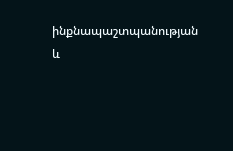ինքնապաշտպանության և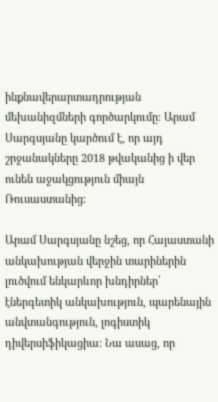ինքնավերարտադրության մեխանիզմների գործարկումը։ Արամ Սարգսյանը կարծում է, որ այդ շրջանակները 2018 թվականից ի վեր ունեն աջակցություն միայն Ռուսաստանից։

Արամ Սարգսյանը նշեց, որ Հայաստանի անկախության վերջին տարիներին լուծվում ենկարևոր խնդիրներ՝ էներգետիկ անկախություն, պարենային անվտանգություն, լոգիստիկ դիվերսիֆիկացիա։ Նա ասաց, որ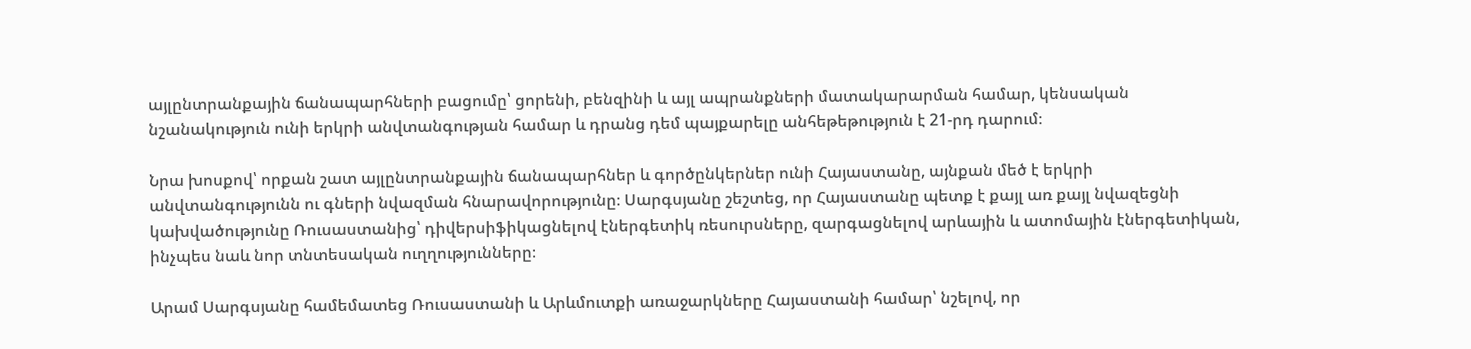այլընտրանքային ճանապարհների բացումը՝ ցորենի, բենզինի և այլ ապրանքների մատակարարման համար, կենսական նշանակություն ունի երկրի անվտանգության համար և դրանց դեմ պայքարելը անհեթեթություն է 21-րդ դարում։

Նրա խոսքով՝ որքան շատ այլընտրանքային ճանապարհներ և գործընկերներ ունի Հայաստանը, այնքան մեծ է երկրի անվտանգությունն ու գների նվազման հնարավորությունը։ Սարգսյանը շեշտեց, որ Հայաստանը պետք է քայլ առ քայլ նվազեցնի կախվածությունը Ռուսաստանից՝ դիվերսիֆիկացնելով էներգետիկ ռեսուրսները, զարգացնելով արևային և ատոմային էներգետիկան, ինչպես նաև նոր տնտեսական ուղղությունները։

Արամ Սարգսյանը համեմատեց Ռուսաստանի և Արևմուտքի առաջարկները Հայաստանի համար՝ նշելով, որ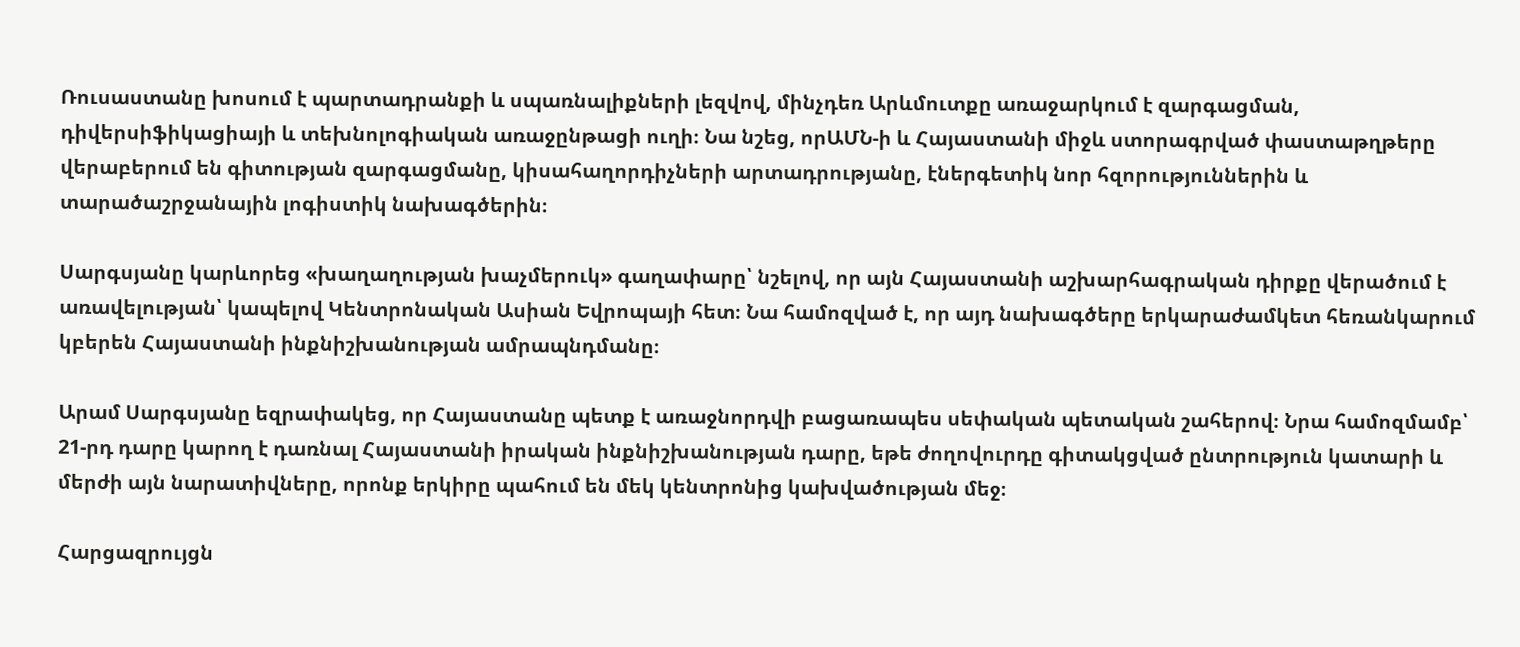Ռուսաստանը խոսում է պարտադրանքի և սպառնալիքների լեզվով, մինչդեռ Արևմուտքը առաջարկում է զարգացման, դիվերսիֆիկացիայի և տեխնոլոգիական առաջընթացի ուղի։ Նա նշեց, որԱՄՆ‑ի և Հայաստանի միջև ստորագրված փաստաթղթերը վերաբերում են գիտության զարգացմանը, կիսահաղորդիչների արտադրությանը, էներգետիկ նոր հզորություններին և տարածաշրջանային լոգիստիկ նախագծերին։

Սարգսյանը կարևորեց «խաղաղության խաչմերուկ» գաղափարը՝ նշելով, որ այն Հայաստանի աշխարհագրական դիրքը վերածում է առավելության՝ կապելով Կենտրոնական Ասիան Եվրոպայի հետ։ Նա համոզված է, որ այդ նախագծերը երկարաժամկետ հեռանկարում կբերեն Հայաստանի ինքնիշխանության ամրապնդմանը։

Արամ Սարգսյանը եզրափակեց, որ Հայաստանը պետք է առաջնորդվի բացառապես սեփական պետական շահերով։ Նրա համոզմամբ՝ 21-րդ դարը կարող է դառնալ Հայաստանի իրական ինքնիշխանության դարը, եթե ժողովուրդը գիտակցված ընտրություն կատարի և մերժի այն նարատիվները, որոնք երկիրը պահում են մեկ կենտրոնից կախվածության մեջ։

Հարցազրույցն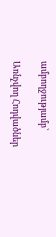ամբողջությամբ՝

Առնչվող Հոդվածներ